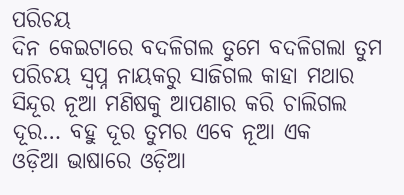ପରିଚୟ
ଦିନ କେଇଟାରେ ବଦଳିଗଲ ତୁମେ ବଦଳିଗଲା ତୁମ ପରିଚୟ ସ୍ୱପ୍ନ ନାୟକରୁ ସାଜିଗଲ କାହା ମଥାର ସିନ୍ଦୂର ନୂଆ ମଣିଷକୁ ଆପଣାର କରି ଚାଲିଗଲ ଦୂର… ବହୁ ଦୂର ତୁମର ଏବେ ନୂଆ ଏକ
ଓଡ଼ିଆ ଭାଷାରେ ଓଡ଼ିଆ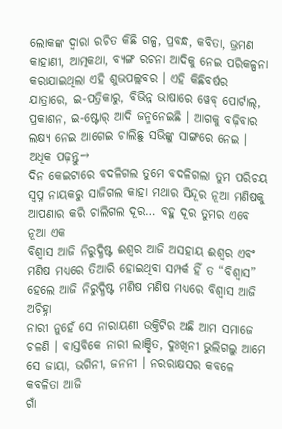ଲୋକଙ୍କ ଦ୍ୱାରା ରଚିତ କିଛି ଗଳ୍ପ, ପ୍ରବନ୍ଧ, କବିତା, ଭ୍ରମଣ କାହାଣୀ, ଆତ୍ମକଥା, ବ୍ୟଙ୍ଗ ରଚନା ଆଦିକୁ ନେଇ ପରିକଳ୍ପନା କରାଯାଇଥିଲା ଏହି ଶୁଭପଲ୍ଲବର । ଏହି କିଛିବର୍ଷର ଯାତ୍ରାରେ, ଇ-ପତ୍ରିକାରୁ, ବିଭିନ୍ନ ଭାଷାରେ ୱେବ୍ ପୋର୍ଟାଲ୍, ପ୍ରକାଶନ, ଇ-ଷ୍ଟୋର୍ ଆଦି ଜନ୍ମନେଇଛି । ଆଗକୁ ବଢ଼ିବାର ଲକ୍ଷ୍ୟ ନେଇ ଆଗେଇ ଚାଲିଛୁ ସଭିଙ୍କୁ ସାଙ୍ଗରେ ନେଇ ।
ଅଧିକ ପଢ଼ନ୍ତୁ→
ଦିନ କେଇଟାରେ ବଦଳିଗଲ ତୁମେ ବଦଳିଗଲା ତୁମ ପରିଚୟ ସ୍ୱପ୍ନ ନାୟକରୁ ସାଜିଗଲ କାହା ମଥାର ସିନ୍ଦୂର ନୂଆ ମଣିଷକୁ ଆପଣାର କରି ଚାଲିଗଲ ଦୂର… ବହୁ ଦୂର ତୁମର ଏବେ ନୂଆ ଏକ
ବିଶ୍ୱାସ ଆଜି ନିରୁଦ୍ଧିଷ୍ଟ ଈଶ୍ୱର ଆଜି ଅସହାୟ ଈଶ୍ୱର ଏବଂ ମଣିଷ ମଧ୍ୟରେ ତିଆରି ହୋଇଥିବା ସମ୍ପର୍କ ହିଁ ତ “ବିଶ୍ୱାସ” ହେଲେ ଆଜି ନିରୁଦ୍ଧିଷ୍ଟ ମଣିଷ ମଣିଷ ମଧ୍ୟରେ ବିଶ୍ୱାସ ଆଜି ଅଚିହ୍ନା
ନାରୀ ନୁହେଁ ସେ ନାରାୟଣୀ ଉକ୍ତିଟିର ଅଛି ଆମ ସମାଜେ ଚଳଣି । ବାସ୍ତବିକେ ନାରୀ ଲାଞ୍ଛିତ, ଦୁଃଖିନୀ ଭୁଲିଗଲୁ ଆମେ ସେ ଜାୟା, ଭଗିନୀ, ଜନନୀ । ନରରାକ୍ଷସର କବଳେ କବଳିତା ଆଜି
ଗାଁ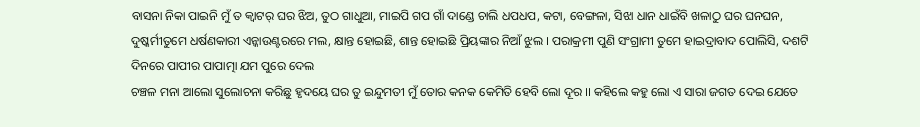ବାସନା ନିକା ପାଇନି ମୁଁ ତ କ୍ବାଟର୍ ଘର ଝିଅ, ତୁଠ ଗାଧୁଆ, ମାଇପି ଗପ ଗାଁ ଦାଣ୍ଡେ ଚାଲି ଧପଧପ, କଟା, ବେଙ୍ଗଳା, ସିଝା ଧାନ ଧାଇଁବି ଖଳାଠୁ ଘର ଘନଘନ,
ଦୁଷ୍କର୍ମୀତୁମେ ଧର୍ଷଣକାରୀ ଏନ୍କାଉଣ୍ଟରରେ ମଲ, କ୍ଷାନ୍ତ ହୋଇଛି, ଶାନ୍ତ ହୋଇଛି ପ୍ରିୟଙ୍କାର ନିଆଁ ଝୁଲ । ପରାକ୍ରମୀ ପୁଣି ସଂଗ୍ରାମୀ ତୁମେ ହାଇଦ୍ରାବାଦ ପୋଲିସି, ଦଶଟି ଦିନରେ ପାପୀର ପାପାତ୍ମା ଯମ ପୁରେ ଦେଲ
ଚଞ୍ଚଳ ମନା ଆଲୋ ସୁଲୋଚନା କରିଛୁ ହୃଦୟେ ଘର ତୁ ଇନ୍ଦୁମତୀ ମୁଁ ତୋର କନକ କେମିତି ହେବି ଲୋ ଦୂର ।। କହିଲେ କହୁ ଲୋ ଏ ସାରା ଜଗତ ଦେଇ ଯେତେ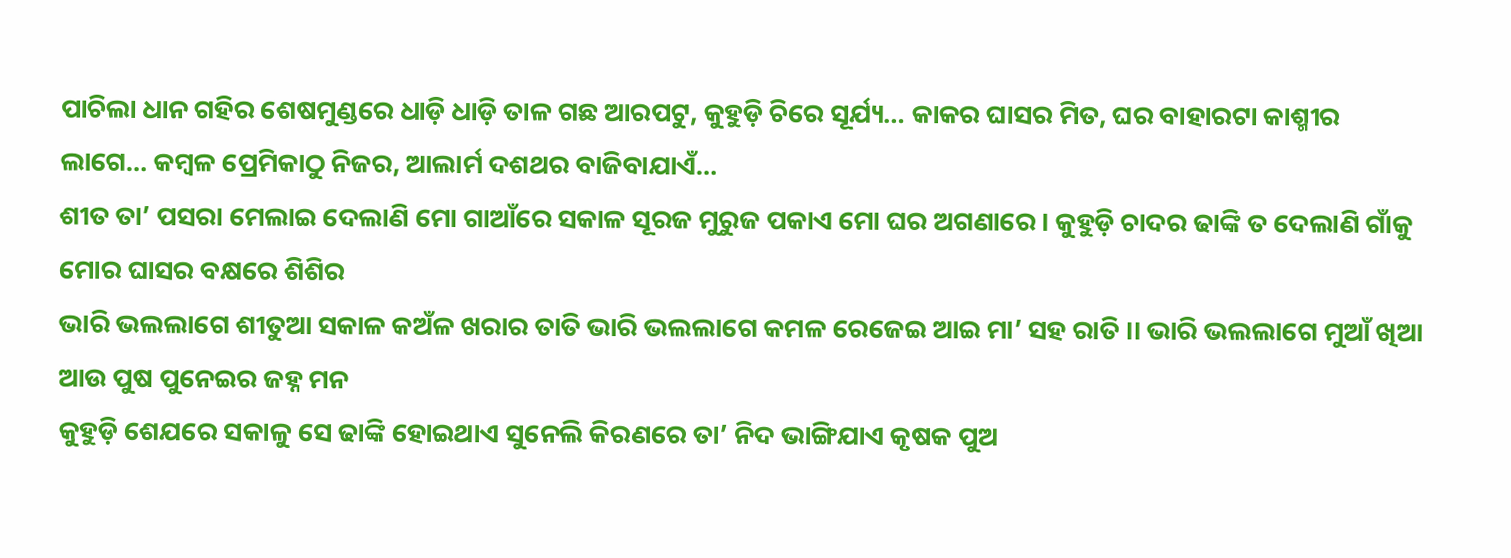ପାଚିଲା ଧାନ ଗହିର ଶେଷମୁଣ୍ଡରେ ଧାଡ଼ି ଧାଡ଼ି ତାଳ ଗଛ ଆରପଟୁ, କୁହୁଡ଼ି ଚିରେ ସୂର୍ଯ୍ୟ… କାକର ଘାସର ମିତ, ଘର ବାହାରଟା କାଶ୍ମୀର ଲାଗେ… କମ୍ବଳ ପ୍ରେମିକାଠୁ ନିଜର, ଆଲାର୍ମ ଦଶଥର ବାଜିବାଯାଏଁ…
ଶୀତ ତା’ ପସରା ମେଲାଇ ଦେଲାଣି ମୋ ଗାଆଁରେ ସକାଳ ସୂରଜ ମୁରୁଜ ପକାଏ ମୋ ଘର ଅଗଣାରେ । କୁହୁଡ଼ି ଚାଦର ଢାଙ୍କି ତ ଦେଲାଣି ଗାଁକୁ ମୋର ଘାସର ବକ୍ଷରେ ଶିଶିର
ଭାରି ଭଲଲାଗେ ଶୀତୁଆ ସକାଳ କଅଁଳ ଖରାର ତାତି ଭାରି ଭଲଲାଗେ କମଳ ରେଜେଇ ଆଇ ମା’ ସହ ରାତି ।। ଭାରି ଭଲଲାଗେ ମୁଆଁ ଖିଆ ଆଉ ପୁଷ ପୁନେଇର ଜହ୍ନ ମନ
କୁହୁଡ଼ି ଶେଯରେ ସକାଳୁ ସେ ଢାଙ୍କି ହୋଇଥାଏ ସୁନେଲି କିରଣରେ ତା’ ନିଦ ଭାଙ୍ଗିଯାଏ କୃଷକ ପୁଅ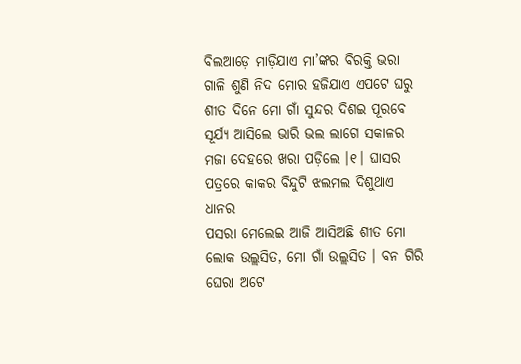ବିଲଆଡ଼େ ମାଡ଼ିଯାଏ ମା’ଙ୍କର ବିରକ୍ତି ଭରା ଗାଳି ଶୁଣି ନିଦ ମୋର ହଜିଯାଏ ଏପଟେ ଘରୁ
ଶୀତ ଦିନେ ମୋ ଗାଁ ସୁନ୍ଦର ଦିଶଇ ପୂରବେ ସୂର୍ଯ୍ୟ ଆସିଲେ ଭାରି ଭଲ ଲାଗେ ସକାଳର ମଜା ଦେହରେ ଖରା ପଡ଼ିଲେ ।୧। ଘାସର ପତ୍ରରେ କାକର ବିନ୍ଦୁଟି ଝଲମଲ ଦିଶୁଥାଏ ଧାନର
ପସରା ମେଲେଇ ଆଜି ଆସିଅଛି ଶୀତ ମୋ ଲୋକ ଉଲ୍ଲସିତ, ମୋ ଗାଁ ଉଲ୍ଲସିତ । ବନ ଗିରି ଘେରା ଅଟେ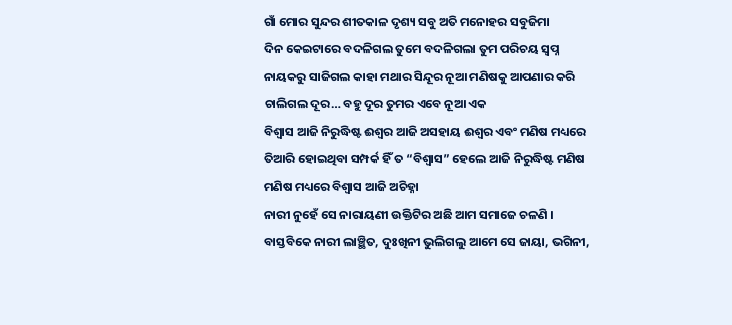ଗାଁ ମୋର ସୁନ୍ଦର ଶୀତକାଳ ଦୃଶ୍ୟ ସବୁ ଅତି ମନୋହର ସବୁଜିମା
ଦିନ କେଇଟାରେ ବଦଳିଗଲ ତୁମେ ବଦଳିଗଲା ତୁମ ପରିଚୟ ସ୍ୱପ୍ନ ନାୟକରୁ ସାଜିଗଲ କାହା ମଥାର ସିନ୍ଦୂର ନୂଆ ମଣିଷକୁ ଆପଣାର କରି ଚାଲିଗଲ ଦୂର… ବହୁ ଦୂର ତୁମର ଏବେ ନୂଆ ଏକ
ବିଶ୍ୱାସ ଆଜି ନିରୁଦ୍ଧିଷ୍ଟ ଈଶ୍ୱର ଆଜି ଅସହାୟ ଈଶ୍ୱର ଏବଂ ମଣିଷ ମଧ୍ୟରେ ତିଆରି ହୋଇଥିବା ସମ୍ପର୍କ ହିଁ ତ “ବିଶ୍ୱାସ” ହେଲେ ଆଜି ନିରୁଦ୍ଧିଷ୍ଟ ମଣିଷ ମଣିଷ ମଧ୍ୟରେ ବିଶ୍ୱାସ ଆଜି ଅଚିହ୍ନା
ନାରୀ ନୁହେଁ ସେ ନାରାୟଣୀ ଉକ୍ତିଟିର ଅଛି ଆମ ସମାଜେ ଚଳଣି । ବାସ୍ତବିକେ ନାରୀ ଲାଞ୍ଛିତ, ଦୁଃଖିନୀ ଭୁଲିଗଲୁ ଆମେ ସେ ଜାୟା, ଭଗିନୀ,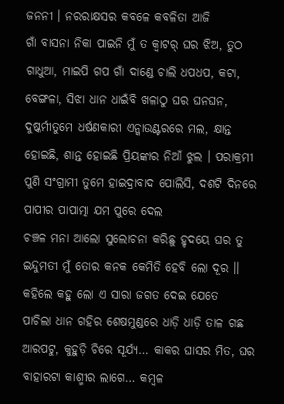ଜନନୀ । ନରରାକ୍ଷସର କବଳେ କବଳିତା ଆଜି
ଗାଁ ବାସନା ନିକା ପାଇନି ମୁଁ ତ କ୍ବାଟର୍ ଘର ଝିଅ, ତୁଠ ଗାଧୁଆ, ମାଇପି ଗପ ଗାଁ ଦାଣ୍ଡେ ଚାଲି ଧପଧପ, କଟା, ବେଙ୍ଗଳା, ସିଝା ଧାନ ଧାଇଁବି ଖଳାଠୁ ଘର ଘନଘନ,
ଦୁଷ୍କର୍ମୀତୁମେ ଧର୍ଷଣକାରୀ ଏନ୍କାଉଣ୍ଟରରେ ମଲ, କ୍ଷାନ୍ତ ହୋଇଛି, ଶାନ୍ତ ହୋଇଛି ପ୍ରିୟଙ୍କାର ନିଆଁ ଝୁଲ । ପରାକ୍ରମୀ ପୁଣି ସଂଗ୍ରାମୀ ତୁମେ ହାଇଦ୍ରାବାଦ ପୋଲିସି, ଦଶଟି ଦିନରେ ପାପୀର ପାପାତ୍ମା ଯମ ପୁରେ ଦେଲ
ଚଞ୍ଚଳ ମନା ଆଲୋ ସୁଲୋଚନା କରିଛୁ ହୃଦୟେ ଘର ତୁ ଇନ୍ଦୁମତୀ ମୁଁ ତୋର କନକ କେମିତି ହେବି ଲୋ ଦୂର ।। କହିଲେ କହୁ ଲୋ ଏ ସାରା ଜଗତ ଦେଇ ଯେତେ
ପାଚିଲା ଧାନ ଗହିର ଶେଷମୁଣ୍ଡରେ ଧାଡ଼ି ଧାଡ଼ି ତାଳ ଗଛ ଆରପଟୁ, କୁହୁଡ଼ି ଚିରେ ସୂର୍ଯ୍ୟ… କାକର ଘାସର ମିତ, ଘର ବାହାରଟା କାଶ୍ମୀର ଲାଗେ… କମ୍ବଳ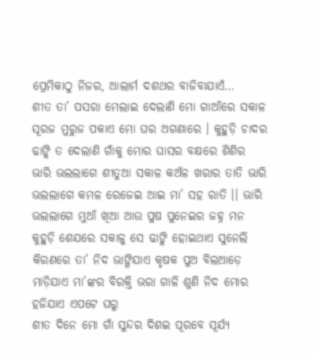ପ୍ରେମିକାଠୁ ନିଜର, ଆଲାର୍ମ ଦଶଥର ବାଜିବାଯାଏଁ…
ଶୀତ ତା’ ପସରା ମେଲାଇ ଦେଲାଣି ମୋ ଗାଆଁରେ ସକାଳ ସୂରଜ ମୁରୁଜ ପକାଏ ମୋ ଘର ଅଗଣାରେ । କୁହୁଡ଼ି ଚାଦର ଢାଙ୍କି ତ ଦେଲାଣି ଗାଁକୁ ମୋର ଘାସର ବକ୍ଷରେ ଶିଶିର
ଭାରି ଭଲଲାଗେ ଶୀତୁଆ ସକାଳ କଅଁଳ ଖରାର ତାତି ଭାରି ଭଲଲାଗେ କମଳ ରେଜେଇ ଆଇ ମା’ ସହ ରାତି ।। ଭାରି ଭଲଲାଗେ ମୁଆଁ ଖିଆ ଆଉ ପୁଷ ପୁନେଇର ଜହ୍ନ ମନ
କୁହୁଡ଼ି ଶେଯରେ ସକାଳୁ ସେ ଢାଙ୍କି ହୋଇଥାଏ ସୁନେଲି କିରଣରେ ତା’ ନିଦ ଭାଙ୍ଗିଯାଏ କୃଷକ ପୁଅ ବିଲଆଡ଼େ ମାଡ଼ିଯାଏ ମା’ଙ୍କର ବିରକ୍ତି ଭରା ଗାଳି ଶୁଣି ନିଦ ମୋର ହଜିଯାଏ ଏପଟେ ଘରୁ
ଶୀତ ଦିନେ ମୋ ଗାଁ ସୁନ୍ଦର ଦିଶଇ ପୂରବେ ସୂର୍ଯ୍ୟ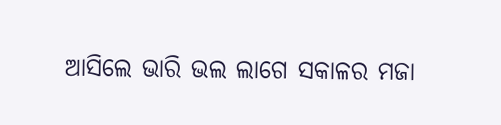ଆସିଲେ ଭାରି ଭଲ ଲାଗେ ସକାଳର ମଜା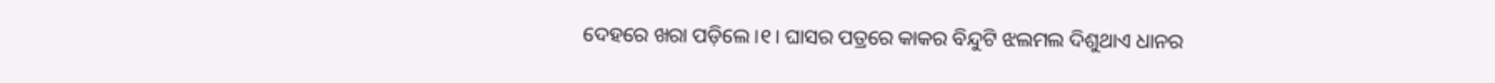ଦେହରେ ଖରା ପଡ଼ିଲେ ।୧। ଘାସର ପତ୍ରରେ କାକର ବିନ୍ଦୁଟି ଝଲମଲ ଦିଶୁଥାଏ ଧାନର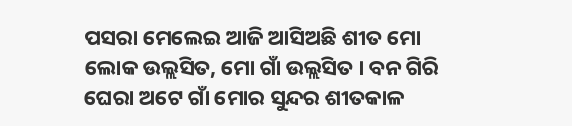ପସରା ମେଲେଇ ଆଜି ଆସିଅଛି ଶୀତ ମୋ ଲୋକ ଉଲ୍ଲସିତ, ମୋ ଗାଁ ଉଲ୍ଲସିତ । ବନ ଗିରି ଘେରା ଅଟେ ଗାଁ ମୋର ସୁନ୍ଦର ଶୀତକାଳ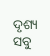ଦୃଶ୍ୟ ସବୁ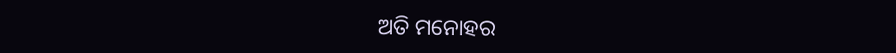ଅତି ମନୋହର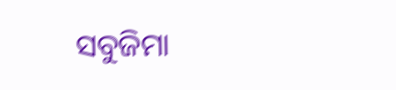ସବୁଜିମା